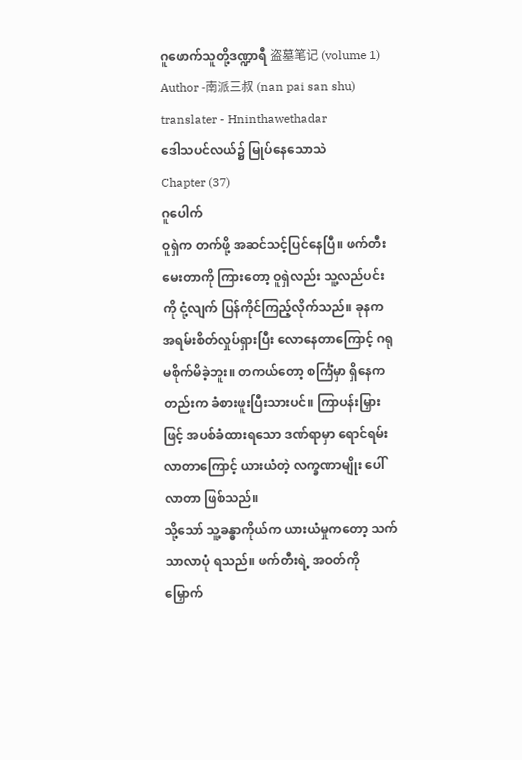ဂူဖောက်သူတို့ဒဏ္ဍာရီ 盗墓笔记 (volume 1)
Author -南派三叔 (nan pai san shu)
translater - Hninthawethadar
ဒေါသပင်လယ်၌ မြုပ်နေသောသဲ
Chapter (37)
ဂူပေါက်
ဝူရှဲက တက်ဖို့ အဆင်သင့်ပြင်နေပြီ။ ဖက်တီး မေးတာကို ကြားတော့ ဝူရှဲလည်း သူ့လည်ပင်းကို ငုံ့လျက် ပြန်ကိုင်ကြည့်လိုက်သည်။ ခုနက အရမ်းစိတ်လှုပ်ရှားပြီး လောနေတာကြောင့် ဂရုမစိုက်မိခဲ့ဘူး။ တကယ်တော့ စင်္ကြံမှာ ရှိနေကတည်းက ခံစားဖူးပြီးသားပင်။ ကြာပန်းမြှားဖြင့် အပစ်ခံထားရသော ဒဏ်ရာမှာ ရောင်ရမ်းလာတာကြောင့် ယားယံတဲ့ လက္ခဏာမျိုး ပေါ်လာတာ ဖြစ်သည်။
သို့သော် သူ့ခန္ဓာကိုယ်က ယားယံမှုကတော့ သက်သာလာပုံ ရသည်။ ဖက်တီးရဲ့ အဝတ်ကို မြှောက်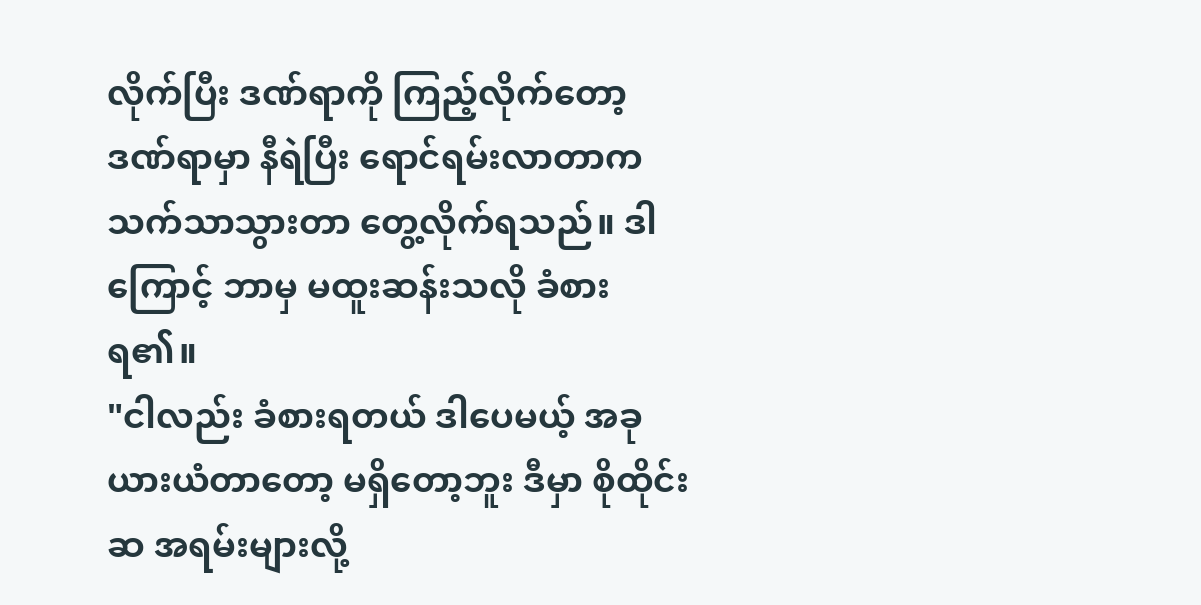လိုက်ပြီး ဒဏ်ရာကို ကြည့်လိုက်တော့ ဒဏ်ရာမှာ နီရဲပြီး ရောင်ရမ်းလာတာက သက်သာသွားတာ တွေ့လိုက်ရသည်။ ဒါကြောင့် ဘာမှ မထူးဆန်းသလို ခံစားရ၏။
"ငါလည်း ခံစားရတယ် ဒါပေမယ့် အခု ယားယံတာတော့ မရှိတော့ဘူး ဒီမှာ စိုထိုင်းဆ အရမ်းများလို့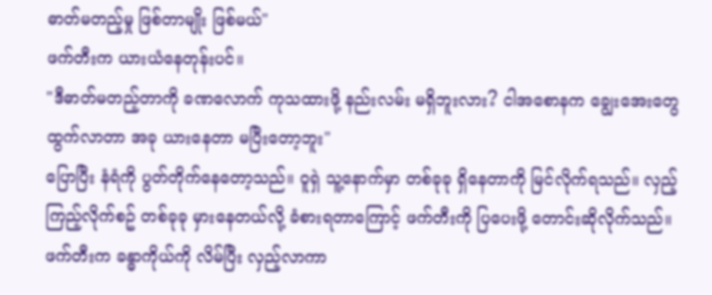ဓာတ်မတည့်မှု ဖြစ်တာမျိုး ဖြစ်မယ်"
ဖက်တီးက ယားယံနေတုန်းပင်။
"ဒီဓာတ်မတည့်တာကို ခဏလောက် ကုသထားဖို့ နည်းလမ်း မရှိဘူးလား? ငါအစောနက ချွေးအေးတွေ ထွက်လာတာ အခု ယားနေတာ မပြီးတော့ဘူး"
ပြောပြီး နံရံကို ပွတ်တိုက်နေတော့သည်။ ဝူရှဲ သူ့နောက်မှာ တစ်ခုခု ရှိနေတာကို မြင်လိုက်ရသည်။ လှည့်ကြည့်လိုက်စဥ် တစ်ခုခု မှားနေတယ်လို့ ခံစားရတာကြောင့် ဖက်တီးကို ပြပေးဖို့ တောင်းဆိုလိုက်သည်။ ဖက်တီးက ခန္ဓာကိုယ်ကို လိမ်ပြီး လှည့်လာကာ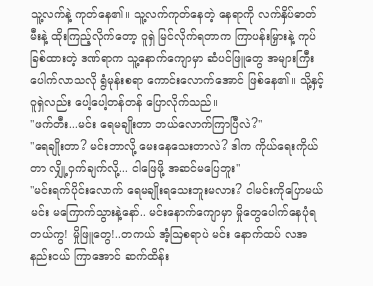သူ့လက်နဲ့ ကုတ်နေ၏။ သူ့လက်ကုတ်နေတဲ့ နေရာကို လက်နှိပ်ဓာတ်မီးနဲ့ ထိုးကြည့်လိုက်တော့ ဝူရှဲ မြင်လိုက်ရတာက ကြာပန်းမြှားနဲ့ ကုပ်ခြစ်ထားတဲ့ ဒဏ်ရာက သူ့နောက်ကျောမှာ ဆံပင်ဖြူတွေ အများကြီး ပေါက်လာသလို ရွံမုန်းစရာ ကောင်းလောက်အောင် ဖြစ်နေ၏။ သို့နှင့် ဝူရှဲလည်း ပေါ့ပေါ့တန်တန် ပြောလိုက်သည်။
"ဖက်တီး...မင်း ရေမချိုးတာ ဘယ်လောက်ကြာပြီလဲ?"
"ရေချိုးတာ? မင်းဘာလို့ မေးနေသေးတာလဲ? ဒါက ကိုယ်ရေးကိုယ်တာ လျှို့ဝှက်ချက်လို့... ငါဖြေဖို့ အဆင်မပြေဘူး"
"မင်းရက်ပိုင်းလောက် ရေမချိုးရသေးဘူးမလား? ငါမင်းကိုပြောမယ် မင်း မကြောက်သွားနဲ့နော်.. မင်းနောက်ကျောမှာ မှိုတွေပေါက်နေပုံရတယ်ကွ! မှိုဖြူတွေ!..တကယ် အံ့ဩစရာပဲ မင်း နောက်ထပ် လအနည်းငယ် ကြာအောင် ဆက်ထိန်း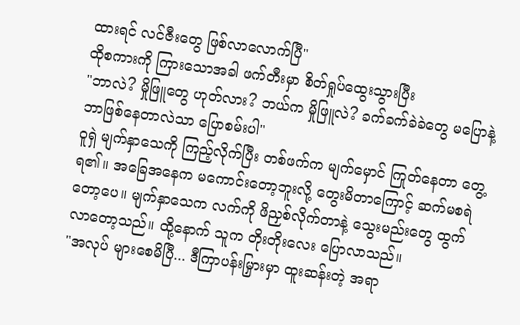ထားရင် လင်ဇီးတွေ ဖြစ်လာလောက်ပြီ"
ထိုစကားကို ကြားသောအခါ ဖက်တီးမှာ စိတ်ရှုပ်ထွေးသွားပြီး
"ဘာလဲ? မှိုဖြူတွေ ဟုတ်လား? ဘယ်က မှိုဖြူလဲ? ခက်ခက်ခဲခဲတွေ မပြောနဲ့ ဘာဖြစ်နေတာလဲသာ ပြောစမ်းပါ"
ဝူရှဲ မျက်နှာသေကို ကြည့်လိုက်ပြီး တစ်ဖက်က မျက်မှောင် ကြုတ်နေတာ တွေ့ရ၏။ အခြေအနေက မကောင်းတော့ဘူးလို့ တွေးမိတာကြောင့် ဆက်မစရဲတော့ပေ။ မျက်နှာသေက လက်ကို ဖိညှစ်လိုက်တာနဲ့ သွေးမည်းတွေ ထွက်လာတော့သည်။ ထို့နောက် သူက တိုးတိုးလေး ပြောလာသည်။
"အလုပ် များစေမိပြီ... ဒီကြာပန်းမြှားမှာ ထူးဆန်းတဲ့ အရာ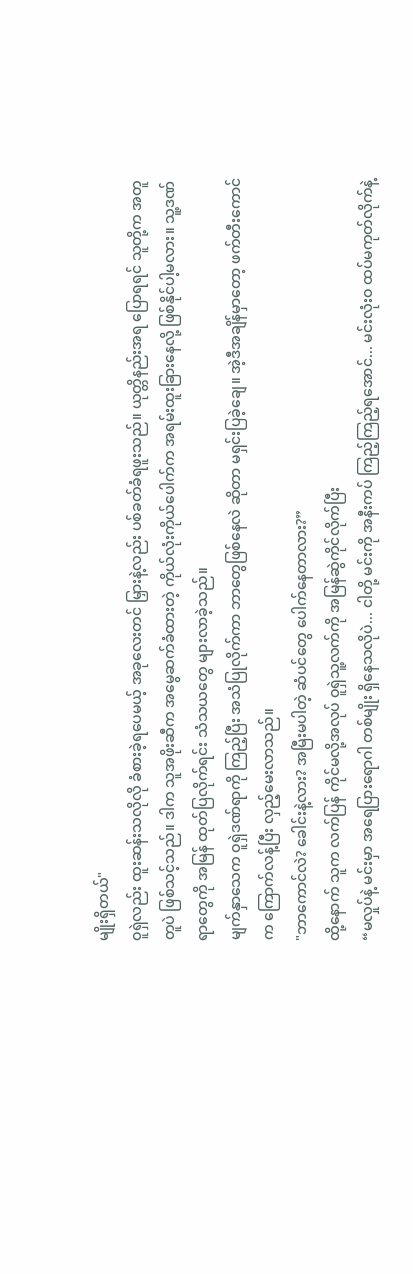မျိုးရှိတယ်"
ဝူရှဲလည်း ထူးဆန်းသလိုလို ခံစားခဲ့ရပေမယ့် အခုလေးတင် မြှားနဲ့လည်း ပစ်ခတ်ခံရဖူးသည်။ ယုတ္တိနည်းအရ ပြောရရင် သူတို့က အတူတူပဲ ဖြစ်သင့်သည်။ ဒါက သူအဖိုးဆီက အမွေဆက်ခံထားတဲ့ ကိုယ်လုံးကိုယ်ပေါက်က အရမ်းထူးခြားနေလို့ ဖြစ်နိုင်ပါ့မလား။ သူ့ဒဏ်ရာတွေကို အမြန် ထုတ်ပြလိုက်ရင်း သံသယတွေ များလာခဲ့သည်။
မျက်နှာသေက ဝူရှဲဒဏ်ရာကို ကြည့်ပြီး အသံပြုလိုက်ကာ ဘာတွေဖြစ်နေလဲ ဆိုတာ မရှင်းပြခဲ့ချေ။ အဲ့ဒီအချိန်မှာတော့ ဖက်တီးကောင်က ကြောက်လန့်ပြီး လှည့်မေးလာသည်။
"ဘာကောင်လဲ? ခေါင်းနဲ့လား? အမြီးမပါတဲ့ ဆံပင်တွေ ပေါက်နေတာလား?”
ထို့နောက် သူက လက်ပြန် ကိုင်မလို့အလုပ် ဝူရှဲသူ့လက်ကို အမြန်ဆွဲကိုင်လိုက်ပြီး
“မလှုပ်နဲ့ မင်းမှာ အရေပြားရောဂါ တစ်မျိုး ရှိနေသလိုပဲ... ငါတို့ မင်းကို အနီးကပ် ကြည့်ကြည့်ရအောင်... မင်းလုံးဝ ထပ်မကုတ်လိုက်နဲ့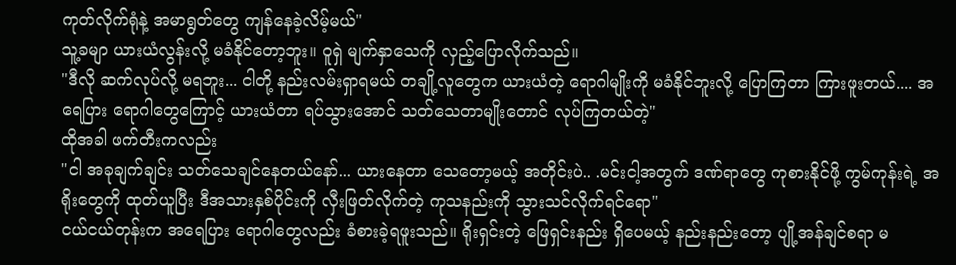ကုတ်လိုက်ရုံနဲ့ အမာရွတ်တွေ ကျန်နေခဲ့လိမ့်မယ်"
သူ့ခမျာ ယားယံလွန်းလို့ မခံနိုင်တော့ဘူး။ ဝူရှဲ မျက်နှာသေကို လှည့်ပြောလိုက်သည်။
"ဒီလို ဆက်လုပ်လို့ မရဘူး... ငါတို့ နည်းလမ်းရှာရမယ် တချို့လူတွေက ယားယံတဲ့ ရောဂါမျိုးကို မခံနိုင်ဘူးလို့ ပြောကြတာ ကြားဖူးတယ်.... အရေပြား ရောဂါတွေကြောင့် ယားယံတာ ရပ်သွားအောင် သတ်သေတာမျိုးတောင် လုပ်ကြတယ်တဲ့"
ထိုအခါ ဖက်တီးကလည်း
"ငါ အခုချက်ချင်း သတ်သေချင်နေတယ်နော်... ယားနေတာ သေတော့မယ့် အတိုင်းပဲ.. .မင်းငါ့အတွက် ဒဏ်ရာတွေ ကုစားနိုင်ဖို့ ကွမ်ကုန်းရဲ့ အရိုးတွေကို ထုတ်ယူပြီး ဒီအသားနှစ်ပိုင်းကို လှီးဖြတ်လိုက်တဲ့ ကုသနည်းကို သွားသင်လိုက်ရင်ရော"
ငယ်ငယ်တုန်းက အရေပြား ရောဂါတွေလည်း ခံစားခဲ့ရဖူးသည်။ ရိုးရှင်းတဲ့ ဖြေရှင်းနည်း ရှိပေမယ့် နည်းနည်းတော့ ပျို့အန်ချင်စရာ မ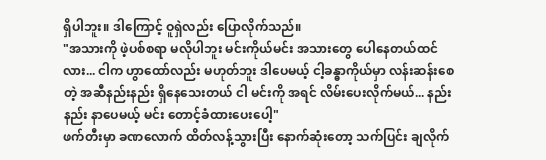ရှိပါဘူး။ ဒါကြောင့် ဝူရှဲလည်း ပြောလိုက်သည်။
"အသားကို ဖဲ့ပစ်စရာ မလိုပါဘူး မင်းကိုယ်မင်း အသားတွေ ပေါနေတယ်ထင်လား... ငါက ဟွာထော်လည်း မဟုတ်ဘူး ဒါပေမယ့် ငါ့ခန္ဓာကိုယ်မှာ လန်းဆန်းစေတဲ့ အဆီနည်းနည်း ရှိနေသေးတယ် ငါ မင်းကို အရင် လိမ်းပေးလိုက်မယ်... နည်းနည်း နာပေမယ့် မင်း တောင့်ခံထားပေးပေါ့"
ဖက်တီးမှာ ခဏလောက် ထိတ်လန့်သွားပြီး နောက်ဆုံးတော့ သက်ပြင်း ချလိုက်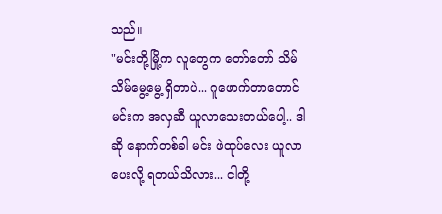သည်။
"မင်းတို့မြို့က လူတွေက တော်တော် သိမ်သိမ်မွေ့မွေ့ ရှိတာပဲ... ဂူဖောက်တာတောင် မင်းက အလှဆီ ယူလာသေးတယ်ပေါ့.. ဒါဆို နောက်တစ်ခါ မင်း ဖဲထုပ်လေး ယူလာပေးလို့ ရတယ်သိလား... ငါတို့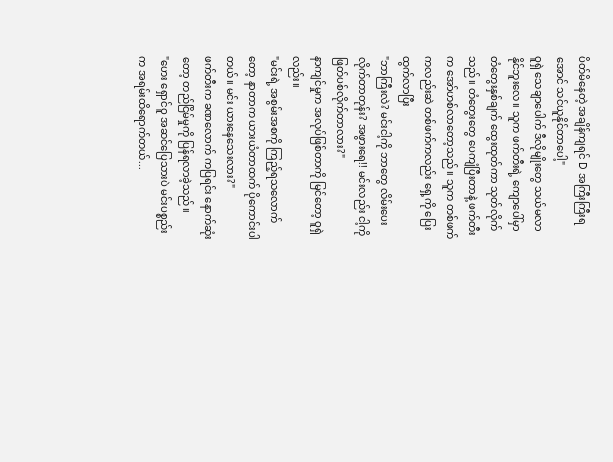ပိတ်မိနေတဲ့ အချိန်ကျရင် D အကြီးကြီးရအောင် သင်ယူနိုင်တာပေါ့"
ဝူရှဲ သေချာပေါက် ဒီလိုမျိုးတွေ သယ်မလာနိုင်ဘူးလေ။ သူက ဖက်တီးရဲ့ ကျောပေါ်မှာ တံတွေးနှစ်ချက် ထွေးထုတ်ကာ သုတ်လိုက်သည်။ တံတွေးတွေ ပေကျံပြီးတာနဲ့ ဖက်တီးက အော်ဟစ်လာတော့သည်။ သူက တစ်ဖက်ကလည်းဆဲ တစ်ဖက်ကလည်း ရှေ့ကို ပြေးထွက်လာပြီး
"ဘာကြီးလဲ? မင်းငါ့ကို ဘာတွေ လိမ်းပေးလိုက်တာတုန်း? အဖွားရေ!! မင်းလည်း ငါ့ကို ဖြတ်ပစ်လိုက်တာလား?"
နာကျင်မှုက အလုပ်ဖြစ်တာကို မြင်တော့ ဝူရှဲလည်း။
"မင်းရဲ့ အစွမ်းအစကို ကြည့်ရသလောက်တော့ နာတာက ယားယံတာထက် ပိုကောင်းပါတယ်။ မင်း ယားနေသေးလား?"
ဖက်တီးက ခဏလောက် ကပြရင်း နောက်ဆုံးတော့ တည်ငြိမ်မှုကို ပြန်ရလာခဲ့သည်။
"ဟေး ရှောင်ဝူ အဆင်ပြေသားပဲ မင်းပစ္စည်းက အရမ်းထိရောက်တယ်...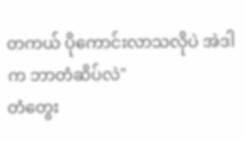တကယ် ပိုကောင်းလာသလိုပဲ အဲဒါက ဘာတံဆိပ်လဲ"
တံတွေး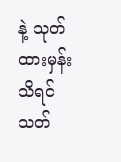နဲ့ သုတ်ထားမှန်းသိရင် သတ်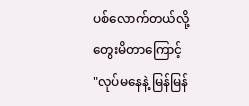ပစ်လောက်တယ်လို့ တွေးမိတာကြောင့်
"လုပ်မနေနဲ့ မြန်မြန်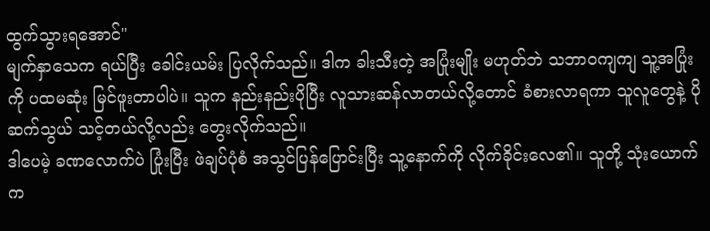ထွက်သွားရအောင်"
မျက်နှာသေက ရယ်ပြီး ခေါင်းယမ်း ပြလိုက်သည်။ ဒါက ခါးသီးတဲ့ အပြုံးမျိုး မဟုတ်ဘဲ သဘာဝကျကျ သူ့အပြုံးကို ပထမဆုံး မြင်ဖူးတာပါပဲ။ သူက နည်းနည်းပိုပြီး လူသားဆန်လာတယ်လို့တောင် ခံစားလာရကာ သူလူတွေနဲ့ ပိုဆက်သွယ် သင့်တယ်လို့လည်း တွေးလိုက်သည်။
ဒါပေမဲ့ ခဏလောက်ပဲ ပြုံးပြီး ဖဲချပ်ပုံစံ အသွင်ပြန်ပြောင်းပြီး သူ့နောက်ကို လိုက်ခိုင်းလေ၏။ သူတို့ သုံးယောက်က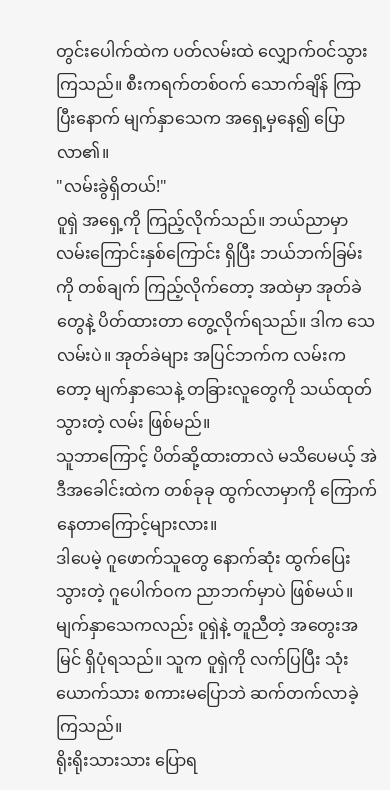တွင်းပေါက်ထဲက ပတ်လမ်းထဲ လျှောက်ဝင်သွားကြသည်။ စီးကရက်တစ်ဝက် သောက်ချိန် ကြာပြီးနောက် မျက်နှာသေက အရှေ့မှနေ၍ ပြောလာ၏။
"လမ်းခွဲရှိတယ်!"
ဝူရှဲ အရှေ့ကို ကြည့်လိုက်သည်။ ဘယ်ညာမှာ လမ်းကြောင်းနှစ်ကြောင်း ရှိပြီး ဘယ်ဘက်ခြမ်းကို တစ်ချက် ကြည့်လိုက်တော့ အထဲမှာ အုတ်ခဲတွေနဲ့ ပိတ်ထားတာ တွေ့လိုက်ရသည်။ ဒါက သေလမ်းပဲ။ အုတ်ခဲများ အပြင်ဘက်က လမ်းကတော့ မျက်နှာသေနဲ့ တခြားလူတွေကို သယ်ထုတ်သွားတဲ့ လမ်း ဖြစ်မည်။
သူဘာကြောင့် ပိတ်ဆို့ထားတာလဲ မသိပေမယ့် အဲဒီအခေါင်းထဲက တစ်ခုခု ထွက်လာမှာကို ကြောက်နေတာကြောင့်များလား။
ဒါပေမဲ့ ဂူဖောက်သူတွေ နောက်ဆုံး ထွက်ပြေးသွားတဲ့ ဂူပေါက်ဝက ညာဘက်မှာပဲ ဖြစ်မယ်။ မျက်နှာသေကလည်း ဝူရှဲနဲ့ တူညီတဲ့ အတွေးအမြင် ရှိပုံရသည်။ သူက ဝူရှဲကို လက်ပြပြီး သုံးယောက်သား စကားမပြောဘဲ ဆက်တက်လာခဲ့ကြသည်။
ရိုးရိုးသားသား ပြောရ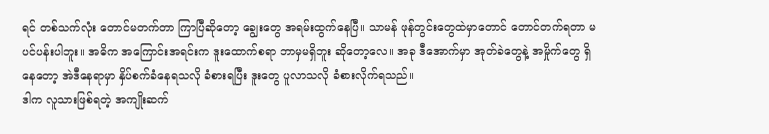ရင် တစ်သက်လုံး တောင်မတက်တာ ကြာပြီဆိုတော့ ချွေးတွေ အရမ်းထွက်နေပြီ။ သာမန် ဖုန်တွင်းတွေထဲမှာတောင် တောင်တက်ရတာ မပင်ပန်းပါဘူး။ အဓိက အကြောင်းအရင်းက ဒူးထောက်စရာ ဘာမှမရှိဘူး ဆိုတော့လေ။ အခု ဒီအောက်မှာ အုတ်ခဲတွေနဲ့ အမှိုက်တွေ ရှိနေတော့ အဲဒီနေရာမှာ နှိပ်စက်ခံနေရသလို ခံစားရပြီး ဒူးတွေ ပူလာသလို ခံစားလိုက်ရသည်။
ဒါက လူသားဖြစ်ရတဲ့ အကျိုးဆက်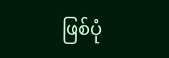ဖြစ်ပုံ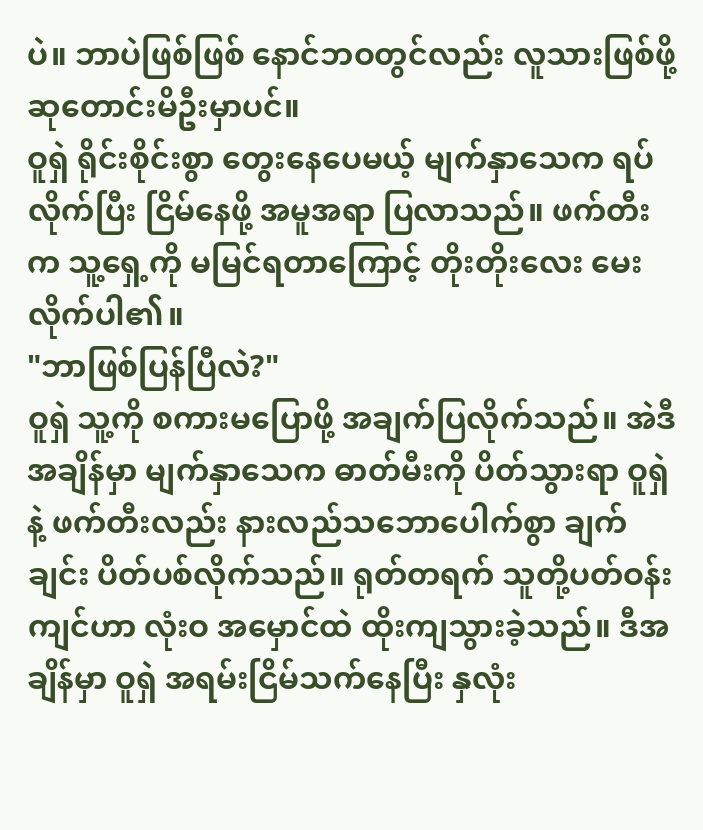ပဲ။ ဘာပဲဖြစ်ဖြစ် နောင်ဘဝတွင်လည်း လူသားဖြစ်ဖို့ ဆုတောင်းမိဦးမှာပင်။
ဝူရှဲ ရိုင်းစိုင်းစွာ တွေးနေပေမယ့် မျက်နှာသေက ရပ်လိုက်ပြီး ငြိမ်နေဖို့ အမူအရာ ပြလာသည်။ ဖက်တီးက သူ့ရှေ့ကို မမြင်ရတာကြောင့် တိုးတိုးလေး မေးလိုက်ပါ၏။
"ဘာဖြစ်ပြန်ပြီလဲ?"
ဝူရှဲ သူ့ကို စကားမပြောဖို့ အချက်ပြလိုက်သည်။ အဲဒီအချိန်မှာ မျက်နှာသေက ဓာတ်မီးကို ပိတ်သွားရာ ဝူရှဲနဲ့ ဖက်တီးလည်း နားလည်သဘောပေါက်စွာ ချက်ချင်း ပိတ်ပစ်လိုက်သည်။ ရုတ်တရက် သူတို့ပတ်ဝန်းကျင်ဟာ လုံးဝ အမှောင်ထဲ ထိုးကျသွားခဲ့သည်။ ဒီအချိန်မှာ ဝူရှဲ အရမ်းငြိမ်သက်နေပြီး နှလုံး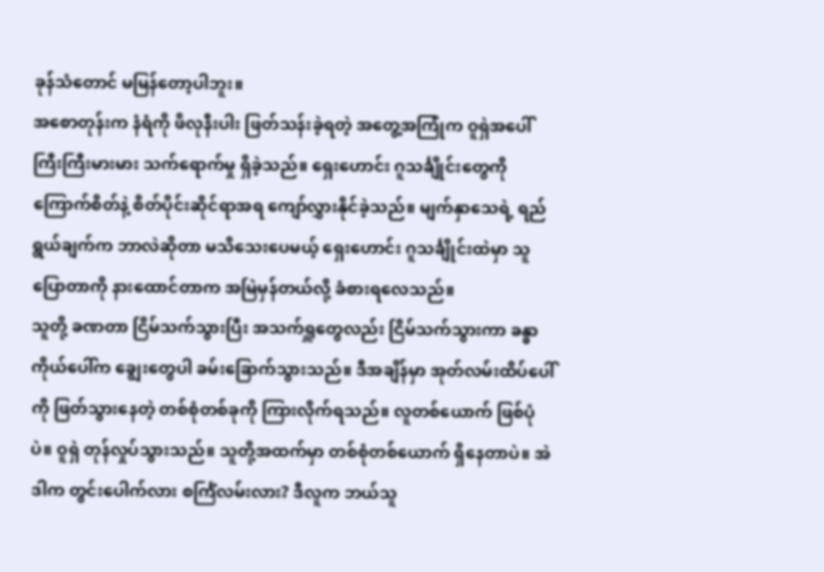ခုန်သံတောင် မမြန်တော့ပါဘူး။
အစောတုန်းက နံရံကို ဖိလုနီးပါး ဖြတ်သန်းခဲ့ရတဲ့ အတွေ့အကြုံက ဝူရှဲအပေါ် ကြီးကြီးမားမား သက်ရောက်မှု ရှိခဲ့သည်။ ရှေးဟောင်း ဂူသင်္ချိုင်းတွေကို ကြောက်စိတ်နဲ့ စိတ်ပိုင်းဆိုင်ရာအရ ကျော်လွှားနိုင်ခဲ့သည်။ မျက်နှာသေရဲ့ ရည်ရွယ်ချက်က ဘာလဲဆိုတာ မသိသေးပေမယ့် ရှေးဟောင်း ဂူသင်္ချိုင်းထဲမှာ သူပြောတာကို နားထောင်တာက အမြဲမှန်တယ်လို့ ခံစားရလေသည်။
သူတို့ ခဏတာ ငြိမ်သက်သွားပြီး အသက်ရှူတွေလည်း ငြိမ်သက်သွားကာ ခန္ဓာကိုယ်ပေါ်က ချွေးတွေပါ ခမ်းခြောက်သွားသည်။ ဒီအချိန်မှာ အုတ်လမ်းထိပ်ပေါ်ကို ဖြတ်သွားနေတဲ့ တစ်စုံတစ်ခုကို ကြားလိုက်ရသည်။ လူတစ်ယောက် ဖြစ်ပုံပဲ။ ဝူရှဲ တုန်လှုပ်သွားသည်။ သူတို့အထက်မှာ တစ်စုံတစ်ယောက် ရှိနေတာပဲ။ အဲဒါက တွင်းပေါက်လား စင်္ကြံလမ်းလား? ဒီလူက ဘယ်သူ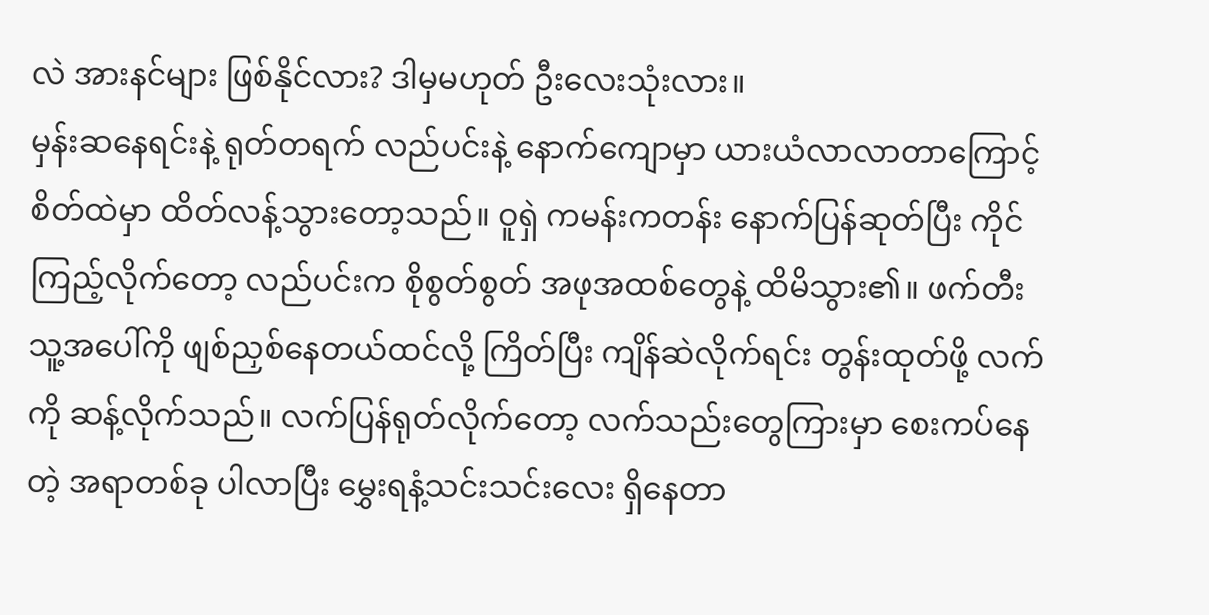လဲ အားနင်များ ဖြစ်နိုင်လား? ဒါမှမဟုတ် ဦးလေးသုံးလား။
မှန်းဆနေရင်းနဲ့ ရုတ်တရက် လည်ပင်းနဲ့ နောက်ကျောမှာ ယားယံလာလာတာကြောင့် စိတ်ထဲမှာ ထိတ်လန့်သွားတော့သည်။ ဝူရှဲ ကမန်းကတန်း နောက်ပြန်ဆုတ်ပြီး ကိုင်ကြည့်လိုက်တော့ လည်ပင်းက စိုစွတ်စွတ် အဖုအထစ်တွေနဲ့ ထိမိသွား၏။ ဖက်တီး သူ့အပေါ်ကို ဖျစ်ညှစ်နေတယ်ထင်လို့ ကြိတ်ပြီး ကျိန်ဆဲလိုက်ရင်း တွန်းထုတ်ဖို့ လက်ကို ဆန့်လိုက်သည်။ လက်ပြန်ရုတ်လိုက်တော့ လက်သည်းတွေကြားမှာ စေးကပ်နေတဲ့ အရာတစ်ခု ပါလာပြီး မွှေးရနံ့သင်းသင်းလေး ရှိနေတာ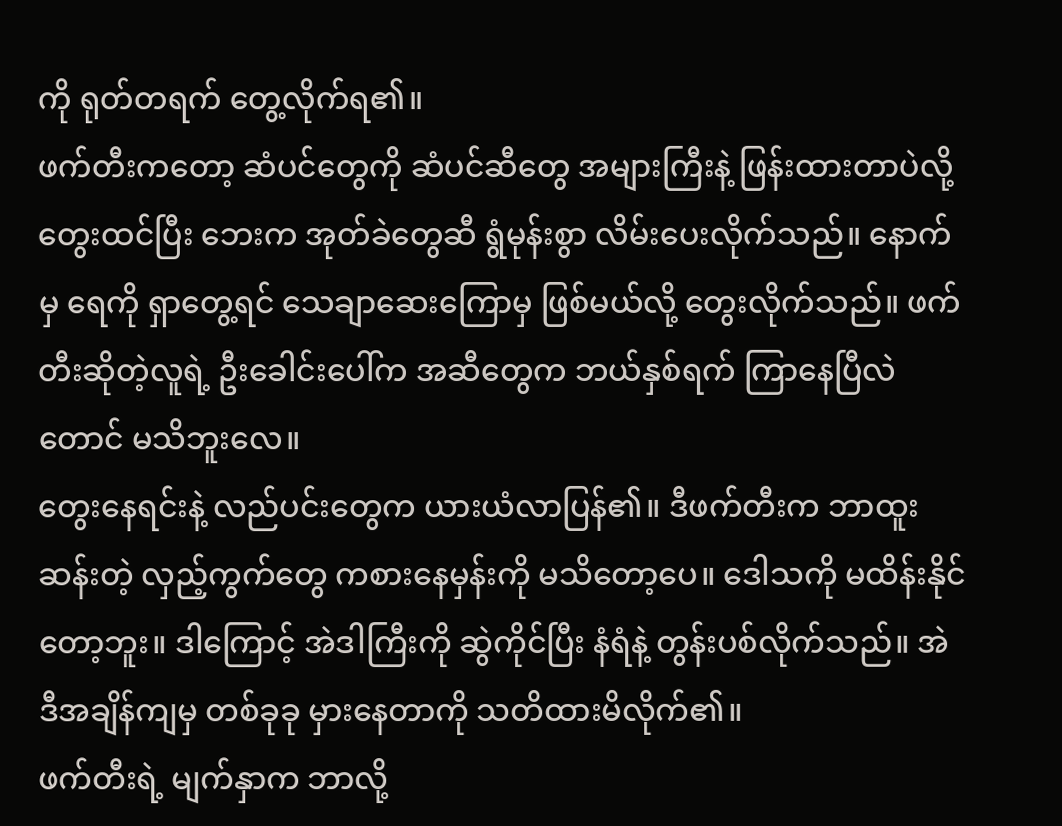ကို ရုတ်တရက် တွေ့လိုက်ရ၏။
ဖက်တီးကတော့ ဆံပင်တွေကို ဆံပင်ဆီတွေ အများကြီးနဲ့ ဖြန်းထားတာပဲလို့ တွေးထင်ပြီး ဘေးက အုတ်ခဲတွေဆီ ရွံမုန်းစွာ လိမ်းပေးလိုက်သည်။ နောက်မှ ရေကို ရှာတွေ့ရင် သေချာဆေးကြောမှ ဖြစ်မယ်လို့ တွေးလိုက်သည်။ ဖက်တီးဆိုတဲ့လူရဲ့ ဦးခေါင်းပေါ်က အဆီတွေက ဘယ်နှစ်ရက် ကြာနေပြီလဲတောင် မသိဘူးလေ။
တွေးနေရင်းနဲ့ လည်ပင်းတွေက ယားယံလာပြန်၏။ ဒီဖက်တီးက ဘာထူးဆန်းတဲ့ လှည့်ကွက်တွေ ကစားနေမှန်းကို မသိတော့ပေ။ ဒေါသကို မထိန်းနိုင်တော့ဘူး။ ဒါကြောင့် အဲဒါကြီးကို ဆွဲကိုင်ပြီး နံရံနဲ့ တွန်းပစ်လိုက်သည်။ အဲဒီအချိန်ကျမှ တစ်ခုခု မှားနေတာကို သတိထားမိလိုက်၏။
ဖက်တီးရဲ့ မျက်နှာက ဘာလို့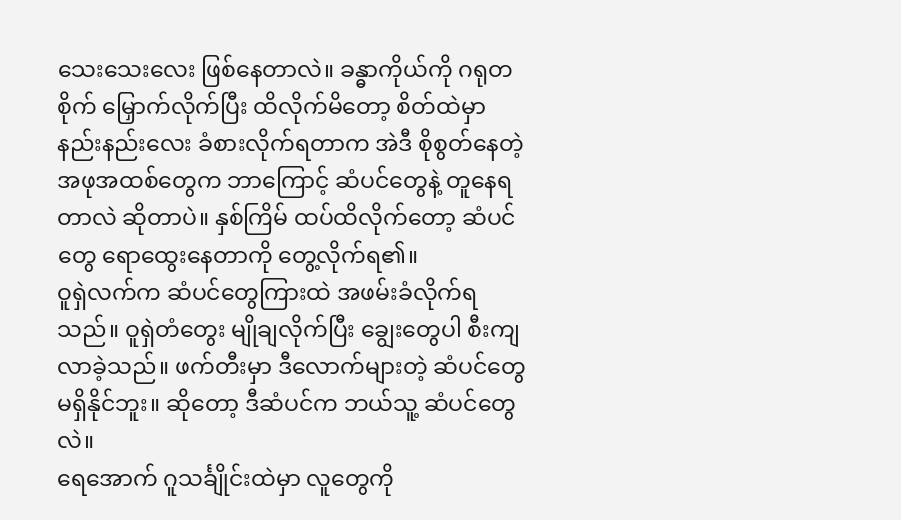သေးသေးလေး ဖြစ်နေတာလဲ။ ခန္ဓာကိုယ်ကို ဂရုတစိုက် မြှောက်လိုက်ပြီး ထိလိုက်မိတော့ စိတ်ထဲမှာ နည်းနည်းလေး ခံစားလိုက်ရတာက အဲဒီ စိုစွတ်နေတဲ့ အဖုအထစ်တွေက ဘာကြောင့် ဆံပင်တွေနဲ့ တူနေရတာလဲ ဆိုတာပဲ။ နှစ်ကြိမ် ထပ်ထိလိုက်တော့ ဆံပင်တွေ ရောထွေးနေတာကို တွေ့လိုက်ရ၏။
ဝူရှဲလက်က ဆံပင်တွေကြားထဲ အဖမ်းခံလိုက်ရသည်။ ဝူရှဲတံတွေး မျိုချလိုက်ပြီး ချွေးတွေပါ စီးကျလာခဲ့သည်။ ဖက်တီးမှာ ဒီလောက်များတဲ့ ဆံပင်တွေ မရှိနိုင်ဘူး။ ဆိုတော့ ဒီဆံပင်က ဘယ်သူ့ ဆံပင်တွေလဲ။
ရေအောက် ဂူသင်္ချိုင်းထဲမှာ လူတွေကို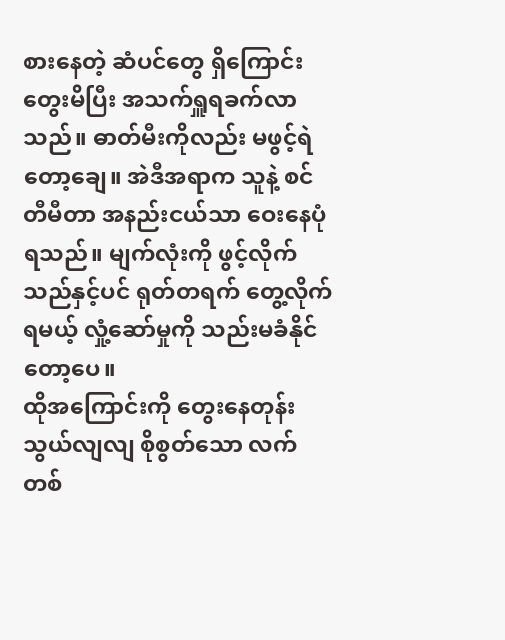စားနေတဲ့ ဆံပင်တွေ ရှိကြောင်း တွေးမိပြီး အသက်ရှူရခက်လာသည်။ ဓာတ်မီးကိုလည်း မဖွင့်ရဲတော့ချေ။ အဲဒီအရာက သူနဲ့ စင်တီမီတာ အနည်းငယ်သာ ဝေးနေပုံရသည်။ မျက်လုံးကို ဖွင့်လိုက်သည်နှင့်ပင် ရုတ်တရက် တွေ့လိုက်ရမယ့် လှုံ့ဆော်မှုကို သည်းမခံနိုင်တော့ပေ။
ထိုအကြောင်းကို တွေးနေတုန်း သွယ်လျလျ စိုစွတ်သော လက်တစ်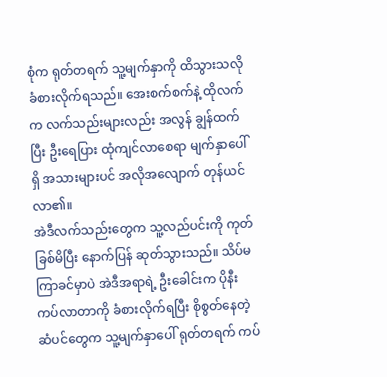စုံက ရုတ်တရက် သူ့မျက်နှာကို ထိသွားသလို ခံစားလိုက်ရသည်။ အေးစက်စက်နဲ့ ထိုလက်က လက်သည်းများလည်း အလွန် ချွန်ထက်ပြီး ဦးရေပြား ထုံကျင်လာစေရာ မျက်နှာပေါ်ရှိ အသားများပင် အလိုအလျောက် တုန်ယင်လာ၏။
အဲဒီလက်သည်းတွေက သူ့လည်ပင်းကို ကုတ်ခြစ်မိပြီး နောက်ပြန် ဆုတ်သွားသည်။ သိပ်မကြာခင်မှာပဲ အဲဒီအရာရဲ့ ဦးခေါင်းက ပိုနီးကပ်လာတာကို ခံစားလိုက်ရပြီး စိုစွတ်နေတဲ့ ဆံပင်တွေက သူ့မျက်နှာပေါ် ရုတ်တရက် ကပ်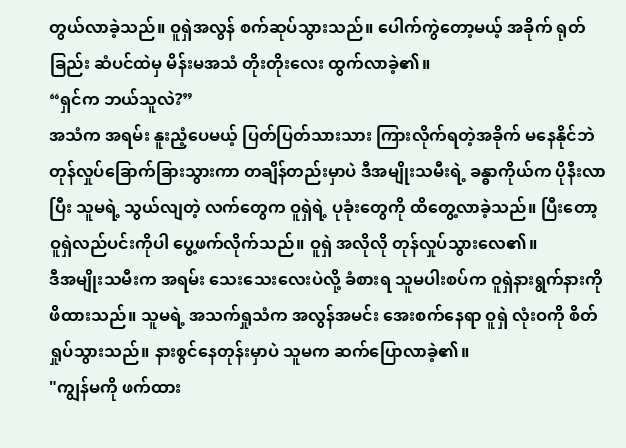တွယ်လာခဲ့သည်။ ဝူရှဲအလွန် စက်ဆုပ်သွားသည်။ ပေါက်ကွဲတော့မယ့် အခိုက် ရုတ်ခြည်း ဆံပင်ထဲမှ မိန်းမအသံ တိုးတိုးလေး ထွက်လာခဲ့၏။
“ရှင်က ဘယ်သူလဲ?”
အသံက အရမ်း နူးညံ့ပေမယ့် ပြတ်ပြတ်သားသား ကြားလိုက်ရတဲ့အခိုက် မနေနိုင်ဘဲ တုန်လှုပ်ခြောက်ခြားသွားကာ တချိန်တည်းမှာပဲ ဒီအမျိုးသမီးရဲ့ ခန္ဓာကိုယ်က ပိုနီးလာပြီး သူမရဲ့ သွယ်လျတဲ့ လက်တွေက ဝူရှဲရဲ့ ပုခုံးတွေကို ထိတွေ့လာခဲ့သည်။ ပြီးတော့ ဝူရှဲလည်ပင်းကိုပါ ပွေ့ဖက်လိုက်သည်။ ဝူရှဲ အလိုလို တုန်လှုပ်သွားလေ၏။
ဒီအမျိုးသမီးက အရမ်း သေးသေးလေးပဲလို့ ခံစားရ သူမပါးစပ်က ဝူရှဲနားရွက်နားကို ဖိထားသည်။ သူမရဲ့ အသက်ရှုသံက အလွန်အမင်း အေးစက်နေရာ ဝူရှဲ လုံးဝကို စိတ်ရှုပ်သွားသည်။ နားစွင်နေတုန်းမှာပဲ သူမက ဆက်ပြောလာခဲ့၏။
"ကျွန်မကို ဖက်ထား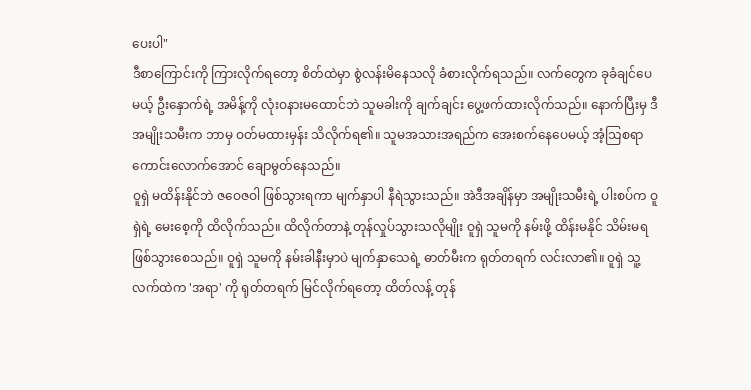ပေးပါ"
ဒီစာကြောင်းကို ကြားလိုက်ရတော့ စိတ်ထဲမှာ စွဲလန်းမိနေသလို ခံစားလိုက်ရသည်။ လက်တွေက ခုခံချင်ပေမယ့် ဦးနှောက်ရဲ့ အမိန့်ကို လုံးဝနားမထောင်ဘဲ သူမခါးကို ချက်ချင်း ပွေ့ဖက်ထားလိုက်သည်။ နောက်ပြီးမှ ဒီအမျိုးသမီးက ဘာမှ ဝတ်မထားမှန်း သိလိုက်ရ၏။ သူမအသားအရည်က အေးစက်နေပေမယ့် အံ့သြစရာ ကောင်းလောက်အောင် ချောမွတ်နေသည်။
ဝူရှဲ မထိန်းနိုင်ဘဲ ဇဝေဇဝါ ဖြစ်သွားရကာ မျက်နှာပါ နီရဲသွားသည်။ အဲဒီအချိန်မှာ အမျိုးသမီးရဲ့ ပါးစပ်က ဝူရှဲရဲ့ မေးစေ့ကို ထိလိုက်သည်။ ထိလိုက်တာနဲ့ တုန်လှုပ်သွားသလိုမျိုး ဝူရှဲ သူမကို နမ်းဖို့ ထိန်းမနိုင် သိမ်းမရ ဖြစ်သွားစေသည်။ ဝူရှဲ သူမကို နမ်းခါနီးမှာပဲ မျက်နှာသေရဲ့ ဓာတ်မီးက ရုတ်တရက် လင်းလာ၏။ ဝူရှဲ သူ့လက်ထဲက 'အရာ' ကို ရုတ်တရက် မြင်လိုက်ရတော့ ထိတ်လန့် တုန်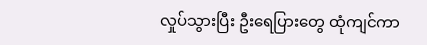လှုပ်သွားပြီး ဦးရေပြားတွေ ထုံကျင်ကာ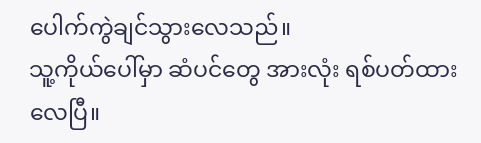ပေါက်ကွဲချင်သွားလေသည်။
သူ့ကိုယ်ပေါ်မှာ ဆံပင်တွေ အားလုံး ရစ်ပတ်ထားလေပြီ။